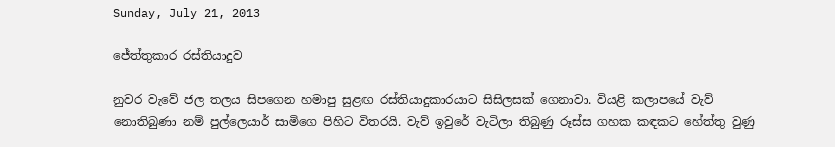Sunday, July 21, 2013

ජේත්තුකාර රස්තියාදුව

නුවර වැවේ ජල තලය සිපගෙන හමාපු සුළඟ රස්තියාදුකාරයාට සිසිලසක් ගෙනාවා. වියළි කලාපයේ වැව් නොතිබුණා නම් පුල්ලෙයාර් සාමිගෙ පිහිට විතරයි. වැව් ඉවුරේ වැටිලා තිබුණු රූස්ස ගහක කඳකට හේත්තු වුණු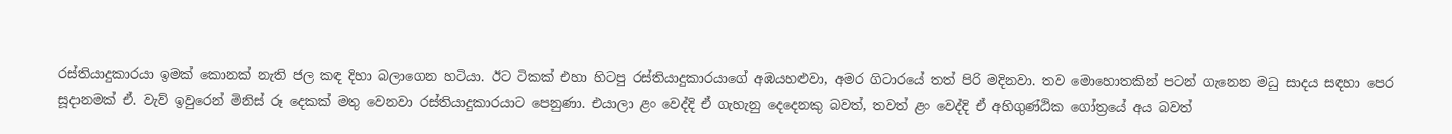රස්තියාදුකාරයා ඉමක් කොනක් නැති ජල කඳ දිහා බලාගෙන හටියා. ඊට ටිකක් එහා හිටපු රස්තියාදුකාරයාගේ අඹයහළුවා, අමර ගිටාරයේ තත් පිරි මදිනවා. තව මොහොතකින් පටන් ගැනෙන මධු සාදය සඳහා පෙර සූදානමක් ඒ. වැව් ඉවුරෙන් මිනිස් රූ දෙකක් මතු වෙනවා රස්තියාදුකාරයාට පෙනුණා. එයාලා ළං වෙද්දි ඒ ගැහැනු දෙදෙනකු බවත්, තවත් ළං වෙද්දි ඒ අහිගුණ්ඨික ගෝත්‍රයේ අය බවත්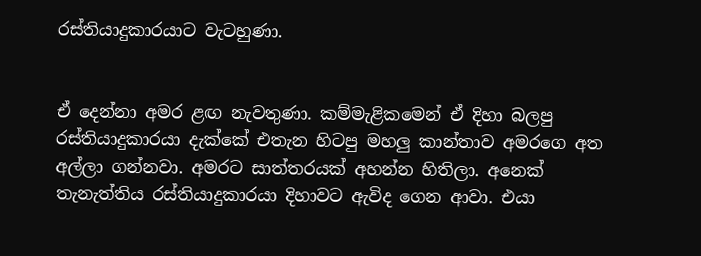රස්තියාදුකාරයාට වැටහුණා.


ඒ දෙන්නා අමර ළඟ නැවතුණා. කම්මැළිකමෙන් ඒ දිහා බලපු රස්තියාදුකාරයා දැක්කේ එතැන හිටපු මහලු කාන්තාව අමරගෙ අත අල්ලා ගන්නවා. අමරට සාත්තරයක් අහන්න හිතිලා. අනෙක් තැනැත්තිය රස්තියාදුකාරයා දිහාවට ඇවිද ගෙන ආවා. එයා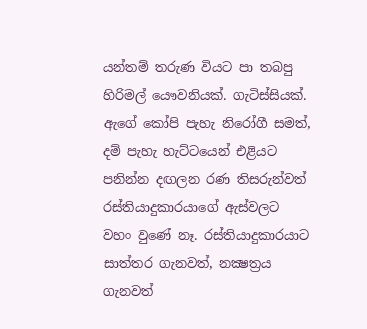යන්තම් තරුණ වියට පා තබපු හිරිමල් යෞවනියක්. ගැටිස්සියක්. ඇගේ කෝපි පැහැ නිරෝගී සමත්, දම් පැහැ හැට්ටයෙන් එළියට පනින්න දඟලන රණ තිසරුන්වත් රස්තියාදුකාරයාගේ ඇස්වලට වහං වුණේ නෑ. රස්තියාදුකාරයාට සාත්තර ගැනවත්, නක්‍ෂත්‍රය ගැනවත්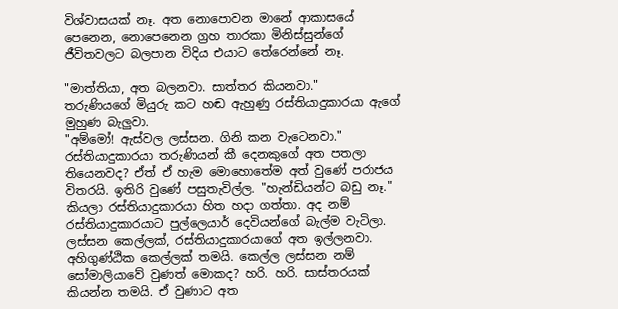විශ්වාසයක් නෑ. අත නොපොවන මානේ ආකාසයේ පෙනෙන, නොපෙනෙන ග්‍රහ තාරකා මිනිස්සුන්ගේ ජීවිතවලට බලපාන විදිය එයාට තේරෙන්නේ නෑ.

"මාත්තියා, අත බලනවා. සාත්තර කියනවා."
තරුණියගේ මියුරු කට හඬ ඇහුණු රස්තියාදුකාරයා ඇගේ මුහුණ බැලුවා.
"අම්මෝ! ඇස්වල ලස්සන. ගිනි කන වැටෙනවා."
රස්තියාදුකාරයා තරුණියන් කී දෙනකුගේ අත පතලා තියෙනවද? ඒත් ඒ හැම මොහොතේම අත් වුණේ පරාජය විතරයි. ඉතිරි වුණේ පසුතැවිල්ල. "හැන්ඩියන්ට බඩු නෑ." කියලා රස්තියාදුකාරයා හිත හදා ගත්තා. අද නම් රස්තියාදුකාරයාට පුල්ලෙයාර් දෙවියන්ගේ බැල්ම වැටිලා. ලස්සන කෙල්ලක්, රස්තියාදුකාරයාගේ අත ඉල්ලනවා. අහිගුණ්ඨික කෙල්ලක් තමයි. කෙල්ල ලස්සන නම් සෝමාලියාවේ වුණත් මොකද? හරි. හරි. සාස්තරයක් කියන්න තමයි. ඒ වුණාට අත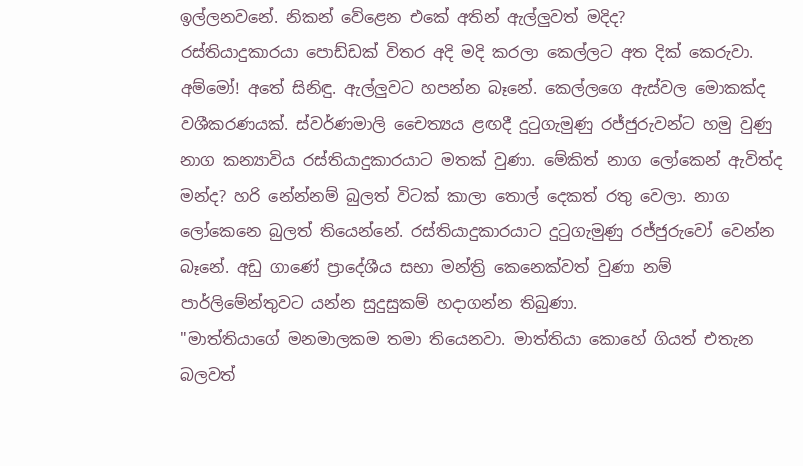ඉල්ලනවනේ. නිකන් වේළෙන එකේ අතින් ඇල්ලුවත් මදිද?
රස්තියාදුකාරයා පොඩ්ඩක් විතර අදි මදි කරලා කෙල්ලට අත දික් කෙරුවා. අම්මෝ! අතේ සිනිඳු. ඇල්ලුවට හපන්න බෑනේ. කෙල්ලගෙ ඇස්වල මොකක්ද වශීකරණයක්. ස්වර්ණමාලි චෛත්‍යය ළඟදී දුටුගැමුණු රජ්ජුරුවන්ට හමු වුණු නාග කන්‍යාවිය රස්තියාදුකාරයාට මතක් වුණා. මේකිත් නාග ලෝකෙන් ඇවිත්ද මන්ද? හරි නේන්නම් බුලත් විටක් කාලා තොල් දෙකත් රතු වෙලා. නාග ලෝකෙනෙ බුලත් තියෙන්නේ. රස්තියාදුකාරයාට දුටුගැමුණු රජ්ජුරුවෝ වෙන්න බෑනේ. අඩු ගාණේ ප්‍රාදේශීය සභා මන්ත්‍රි කෙනෙක්වත් වුණා නම් පාර්ලිමේන්තුවට යන්න සුදුසුකම් හදාගන්න තිබුණා.
"මාත්තියාගේ මනමාලකම තමා තියෙනවා. මාත්තියා කොහේ ගියත් එතැන බලවත්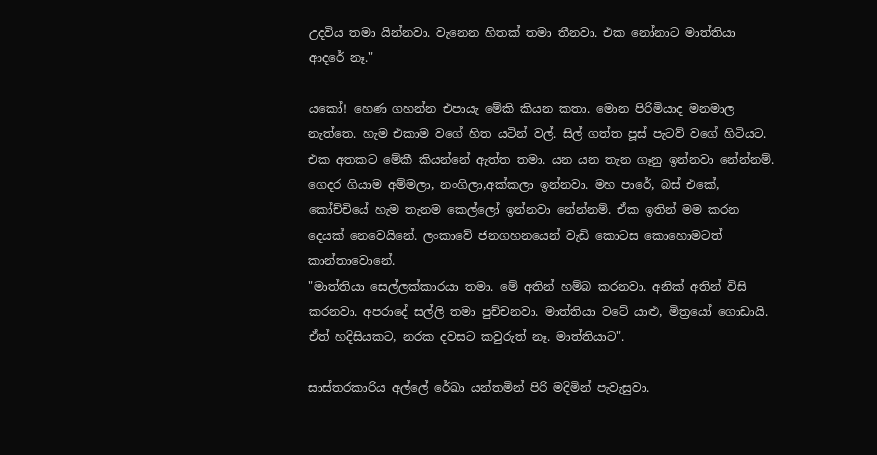උදවිය තමා යින්නවා. වැනෙන හිතක් තමා තීනවා. එක නෝනාට මාත්තියා ආදරේ නෑ."

යකෝ! හෙණ ගහන්න එපායැ මේකි කියන කතා. මොන පිරිමියාද මනමාල නැත්තෙ. හැම එකාම වගේ හිත යටින් වල්. සිල් ගත්ත පූස් පැටව් වගේ හිටියට. එක අතකට මේකී කියන්නේ ඇත්ත තමා. යන යන තැන ගෑනු ඉන්නවා නේන්නම්. ගෙදර ගියාම අම්මලා, නංගිලා,අක්කලා ඉන්නවා. මහ පාරේ, බස් එකේ, කෝච්චියේ හැම තැනම කෙල්ලෝ ඉන්නවා නේන්නම්. ඒක ඉතින් මම කරන දෙයක් නෙවෙයිනේ. ලංකාවේ ජනගහනයෙන් වැඩි කොටස කොහොමටත් කාන්තාවොනේ.
"මාත්තියා සෙල්ලක්කාරයා තමා. මේ අතින් හම්බ කරනවා. අනික් අතින් විසි කරනවා. අපරාදේ සල්ලි තමා පුච්චනවා. මාත්තියා වටේ යාළු, මිත්‍රයෝ ගොඩායි. ඒත් හදිසියකට, නරක දවසට කවුරුත් නෑ. මාත්තියාට".

සාස්තරකාරිය අල්ලේ රේඛා යන්තමින් පිරි මදිමින් පැවැසුවා.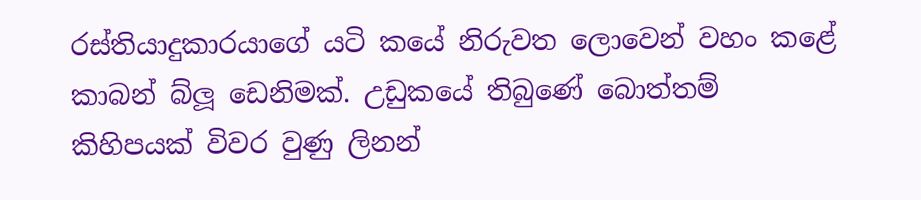රස්තියාදුකාරයාගේ යටි කයේ නිරුවත ලොවෙන් වහං කළේ කාබන් බ්ලූ ඩෙනිමක්. උඩුකයේ තිබුණේ බොත්තම් කිහිපයක් විවර වුණු ලිනන්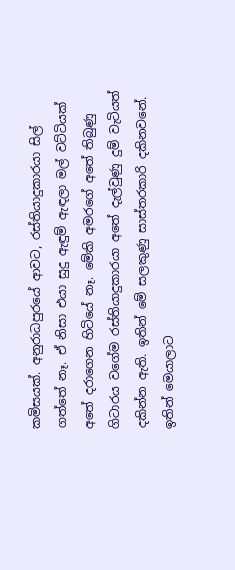කමිසයක්. අනුරාධපුරයේ ආවට, රස්තියාදුකාරයා සිල් ගත්තේ නෑ. ඒ නිසා එයා සුදු ඇඳුම් ඇඳලා මල් වට්ටියක් අතේ දරාගෙන හිටියේ නෑ. මේකි අමරගේ අතේ තිබුණු ගිටාරය වගේම රස්තියාදුකාරයා අතේ දැල්වුණු දුම් වැටියත් දකින්න ඇති. ඉතින් මේ සලකුණු සාස්තරකාරි දකිනවනේ. ඉතින් මෙයාලාට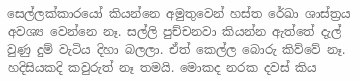සෙල්ලක්කාරයෝ කියන්නෙ අමුතුවෙන් හස්ත රේඛා ශාස්ත්‍රය අවශ්‍ය වෙන්නෙ නෑ. සල්ලි පුච්චනවා කියන්න ඇත්තේ දැල් වුණු දුම් වැටිය දිහා බලලා. ඒත් කෙල්ල බොරු කිව්වේ නෑ. හදිසියකදි කවුරුත් නෑ තමයි. මොකද නරක දවස් කිය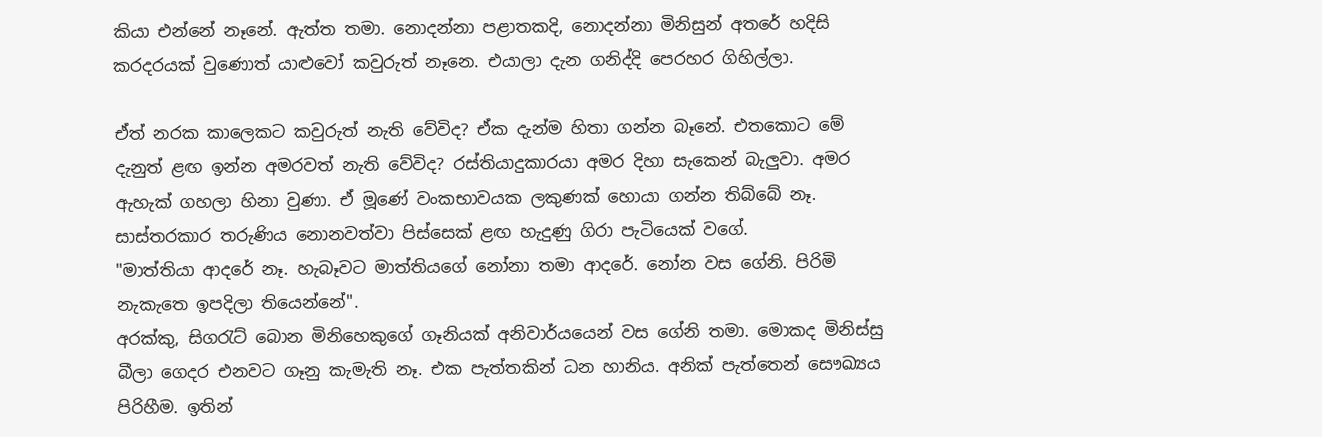කියා එන්නේ නෑනේ. ඇත්ත තමා. නොදන්නා පළාතකදි, නොදන්නා මිනිසුන් අතරේ හදිසි කරදරයක් වුණොත් යාළුවෝ කවුරුත් නෑනෙ. එයාලා දැන ගනිද්දි පෙරහර ගිහිල්ලා.

ඒත් නරක කාලෙකට කවුරුත් නැති වේවිද? ඒක දැන්ම හිතා ගන්න බෑනේ. එතකොට මේ දැනුත් ළඟ ඉන්න අමරවත් නැති වේවිද? රස්තියාදුකාරයා අමර දිහා සැකෙන් බැලුවා. අමර ඇහැක් ගහලා හිනා වුණා. ඒ මූණේ වංකභාවයක ලකුණක් හොයා ගන්න තිබ්බේ නෑ.
සාස්තරකාර තරුණිය නොනවත්වා පිස්සෙක් ළඟ හැදුණු ගිරා පැටියෙක් වගේ.
"මාත්තියා ආදරේ නෑ. හැබෑවට මාත්තියගේ නෝනා තමා ආදරේ. නෝන වස ගේනි. පිරිමි නැකැතෙ ඉපදිලා තියෙන්නේ".
අරක්කු, සිගරැට් බොන මිනිහෙකුගේ ගෑනියක් අනිවාර්යයෙන් වස ගේනි තමා. මොකද මිනිස්සු බීලා ගෙදර එනවට ගෑනු කැමැති නෑ. එක පැත්තකින් ධන හානිය. අනික් පැත්තෙන් සෞඛ්‍යය පිරිහීම. ඉතින්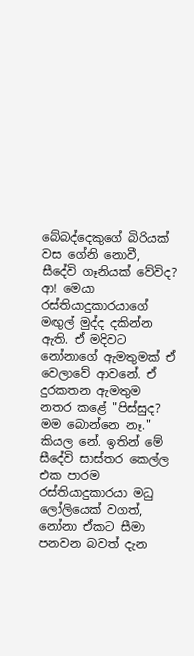බේබද්දෙකුගේ බිරියක් වස ගේනි නොවී, සීදේවි ගෑනියක් වේවිද? ආ! මෙයා රස්තියාදුකාරයාගේ මඟුල් මුද්ද දකින්න ඇති. ඒ මදිවට නෝනාගේ ඇමතුමක් ඒ වෙලාවේ ආවනේ. ඒ දුරකතන ඇමතුම නතර කළේ "පිස්සුද? මම බොන්නෙ නෑ." කියල නේ. ඉතින් මේ සීදේවි සාස්තර කෙල්ල එක පාරම රස්තියාදුකාරයා මධු ලෝලියෙක් වගත්, නෝනා ඒකට සීමා පනවන බවත් දැන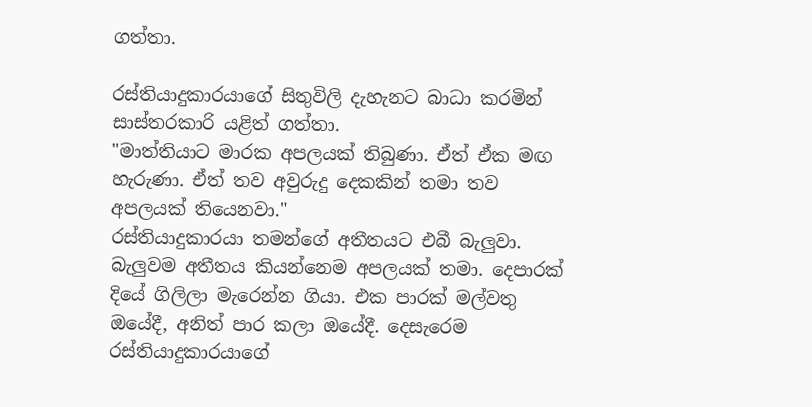ගත්තා.

රස්තියාදුකාරයාගේ සිතුවිලි දැහැනට බාධා කරමින් සාස්තරකාරි යළිත් ගත්තා.
"මාත්තියාට මාරක අපලයක් තිබුණා. ඒත් ඒක මඟ හැරුණා. ඒත් තව අවුරුදු දෙකකින් තමා තව අපලයක් තියෙනවා."
රස්තියාදුකාරයා තමන්ගේ අතීතයට එබී බැලුවා. බැලුවම අතීතය කියන්නෙම අපලයක් තමා. දෙපාරක් දියේ ගිලිලා මැරෙන්න ගියා. එක පාරක් මල්වතු ඔයේදී, අනිත් පාර කලා ඔයේදී. දෙසැරෙම රස්තියාදුකාරයාගේ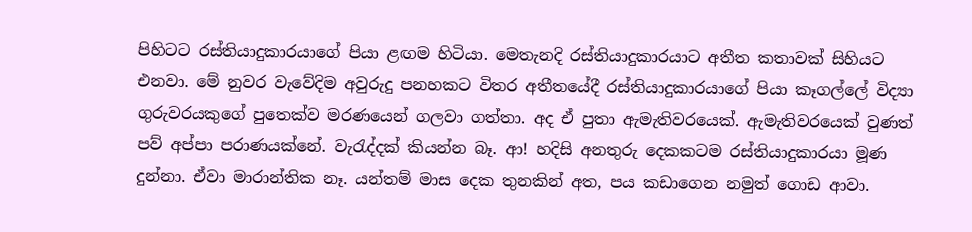පිහිටට රස්තියාදුකාරයාගේ පියා ළඟම හිටියා. මෙතැනදි රස්තියාදුකාරයාට අතීත කතාවක් සිහියට එනවා. මේ නුවර වැවේදිම අවුරුදු පනහකට විතර අතීතයේදී රස්තියාදුකාරයාගේ පියා කෑගල්ලේ විද්‍යා ගුරුවරයකුගේ පුතෙක්ව මරණයෙන් ගලවා ගත්තා. අද ඒ පුතා ඇමැතිවරයෙක්. ඇමැතිවරයෙක් වුණත් පව් අප්පා පරාණයක්නේ. වැරැද්දක් කියන්න බෑ. ආ! හදිසි අනතුරු දෙකකටම රස්තියාදුකාරයා මූණ දුන්නා. ඒවා මාරාන්තික නෑ. යන්තම් මාස දෙක තුනකින් අත, පය කඩාගෙන නමුත් ගොඩ ආවා.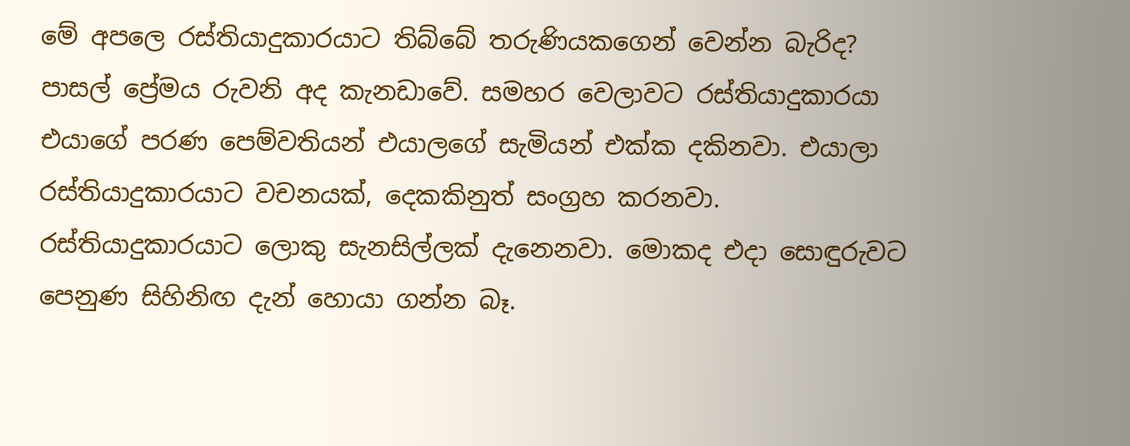මේ අපලෙ රස්තියාදුකාරයාට තිබ්බේ තරුණියකගෙන් වෙන්න බැරිද? පාසල් ප්‍රේමය රුවනි අද කැනඩාවේ. සමහර වෙලාවට රස්තියාදුකාරයා එයාගේ පරණ පෙම්වතියන් එයාලගේ සැමියන් එක්ක දකිනවා. එයාලා රස්තියාදුකාරයාට වචනයක්, දෙකකිනුත් සංග්‍රහ කරනවා. රස්තියාදුකාරයාට ලොකු සැනසිල්ලක් දැනෙනවා. මොකද එදා සොඳුරුවට පෙනුණ සිහිනිඟ දැන් හොයා ගන්න බෑ.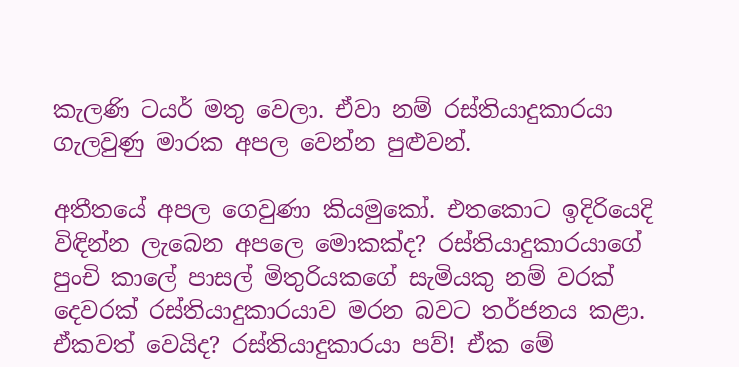කැලණි ටයර් මතු වෙලා. ඒවා නම් රස්තියාදුකාරයා ගැලවුණු මාරක අපල වෙන්න පුළුවන්.

අතීතයේ අපල ගෙවුණා කියමුකෝ. එතකොට ඉදිරියෙදි විඳින්න ලැබෙන අපලෙ මොකක්ද? රස්තියාදුකාරයාගේ පුංචි කාලේ පාසල් මිතුරියකගේ සැමියකු නම් වරක් දෙවරක් රස්තියාදුකාරයාව මරන බවට තර්ජනය කළා. ඒකවත් වෙයිද? රස්තියාදුකාරයා පව්! ඒක මේ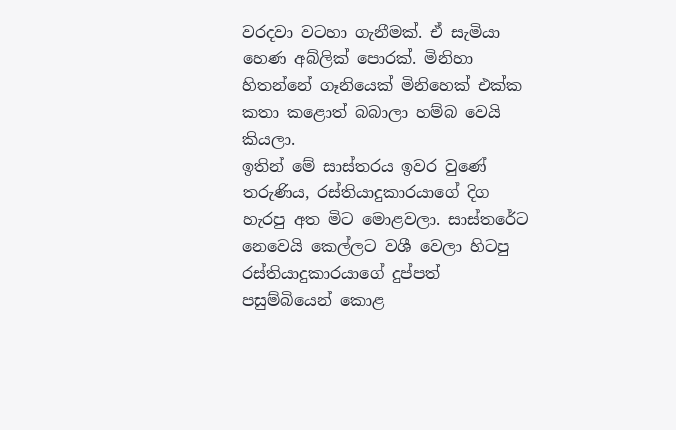වරදවා වටහා ගැනීමක්. ඒ සැමියා හෙණ අබ්ලික් පොරක්. මිනිහා හිතන්නේ ගෑනියෙක් මිනිහෙක් එක්ක කතා කළොත් බබාලා හම්බ වෙයි කියලා.
ඉතින් මේ සාස්තරය ඉවර වුණේ තරුණිය, රස්තියාදුකාරයාගේ දිග හැරපු අත මිට මොළවලා. සාස්තරේට නෙවෙයි කෙල්ලට වශී වෙලා හිටපු රස්තියාදුකාරයාගේ දුප්පත් පසුම්බියෙන් කොළ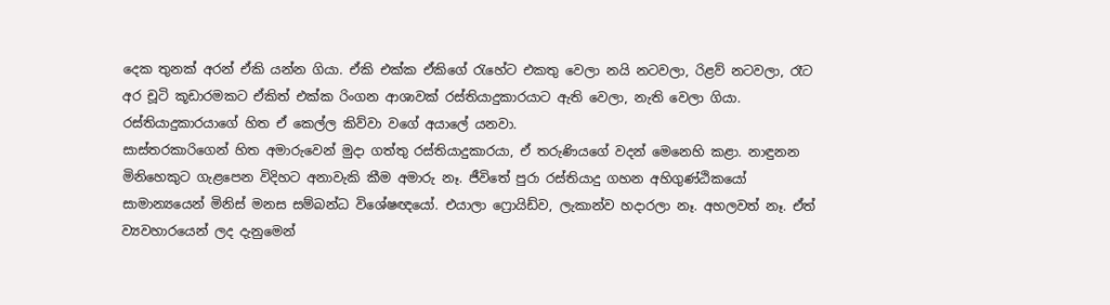දෙක තුනක් අරන් ඒකි යන්න ගියා. ඒකි එක්ක ඒකිගේ රැහේට එකතු වෙලා නයි නටවලා, රිළව් නටවලා, රෑට අර චූටි කූඩාරමකට ඒකිත් එක්ක රිංගන ආශාවක් රස්තියාදුකාරයාට ඇති වෙලා, නැති වෙලා ගියා. රස්තියාදුකාරයාගේ හිත ඒ කෙල්ල කිව්වා වගේ අයාලේ යනවා.
සාස්තරකාරිගෙන් හිත අමාරුවෙන් මුදා ගත්තු රස්තියාදුකාරයා, ඒ තරුණියගේ වදන් මෙනෙහි කළා. නාඳුනන මිනිහෙකුට ගැළපෙන විදිහට අනාවැකි කීම අමාරු නෑ. ජීවිතේ පුරා රස්තියාදු ගහන අහිගුණ්ඨිකයෝ සාමාන්‍යයෙන් මිනිස් මනස සම්බන්ධ විශේෂඥයෝ. එයාලා ෆ්‍රොයිඩ්ව, ලැකාන්ව හදාරලා නෑ. අහලවත් නෑ. ඒත් ව්‍යවහාරයෙන් ලද දැනුමෙන්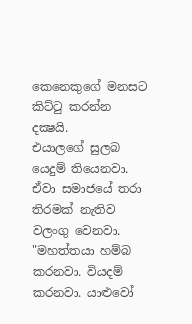කෙනෙකුගේ මනසට කිට්ටු කරන්න දක්‍ෂයි.
එයාලගේ සුලබ යෙදුම් තියෙනවා. ඒවා සමාජයේ තරා තිරමක් නැතිව වලංගු වෙනවා. "මහත්තයා හම්බ කරනවා. වියදම් කරනවා. යාළුවෝ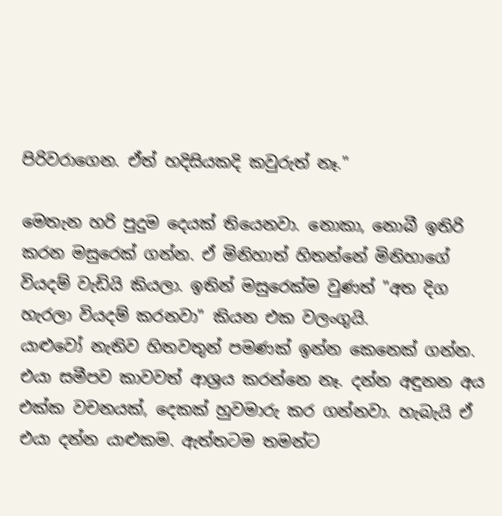පිරිවරාගෙන. ඒත් හදිසියකදි කවුරුත් නෑ."

මෙතැන හරි පුදුම දෙයක් තියෙනවා. නොකා, නොබී ඉතිරි කරන මසුරෙක් ගන්න. ඒ මිනිහාත් හිතන්නේ මිනිහාගේ වියදම් වැඩියි කියලා. ඉතින් මසුරෙක්ම වුණත් "අත දිග හැරලා වියදම් කරනවා" කියන එක වලංගුයි.
යාළුවෝ නැතිව හිතවතුන් පමණක් ඉන්න කෙනෙක් ගන්න. එයා සමීපව කාවවත් ආශ්‍රය කරන්නෙ නෑ. දන්න අඳුනන අය එක්ක වචනයක්, දෙකක් හුවමාරු කර ගන්නවා. හැබැයි ඒ එයා දන්න යාළුකම. ඇත්තටම තමන්ට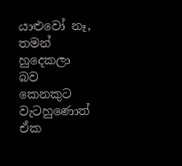යාළුවෝ නෑ, තමන් හුදෙකලා බව කෙනකුට වැටහුණොත් ඒක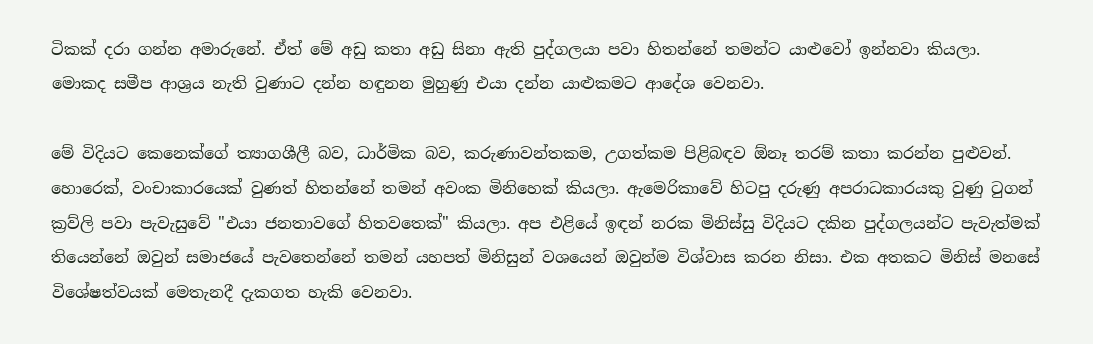ටිකක් දරා ගන්න අමාරුනේ. ඒත් මේ අඩු කතා අඩු සිනා ඇති පුද්ගලයා පවා හිතන්නේ තමන්ට යාළුවෝ ඉන්නවා කියලා. මොකද සමීප ආශ්‍රය නැති වුණාට දන්න හඳුනන මුහුණු එයා දන්න යාළුකමට ආදේශ වෙනවා.

මේ විදියට කෙනෙක්ගේ ත්‍යාගශීලී බව, ධාර්මික බව, කරුණාවන්තකම, උගත්කම පිළිබඳව ඕනෑ තරම් කතා කරන්න පුළුවන්. හොරෙක්, වංචාකාරයෙක් වුණත් හිතන්නේ තමන් අවංක මිනිහෙක් කියලා. ඇමෙරිකාවේ හිටපු දරුණු අපරාධකාරයකු වුණු ටුගන් ක්‍රව්ලි පවා පැවැසුවේ "එයා ජනතාවගේ හිතවතෙක්" කියලා. අප එළියේ ඉඳන් නරක මිනිස්සු විදියට දකින පුද්ගලයන්ට පැවැත්මක් තියෙන්නේ ඔවුන් සමාජයේ පැවතෙන්නේ තමන් යහපත් මිනිසුන් වශයෙන් ඔවුන්ම විශ්වාස කරන නිසා. එක අතකට මිනිස් මනසේ විශේෂත්වයක් මෙතැනදී දැකගත හැකි වෙනවා.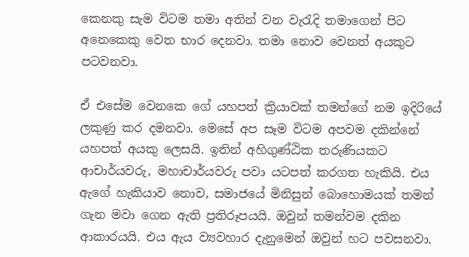කෙනකු සැම විටම තමා අතින් වන වැරැදි තමාගෙන් පිට අනෙකෙකු වෙත භාර දෙනවා. තමා නොව වෙනත් අයකුට පටවනවා.

ඒ එසේම වෙනකෙ ගේ යහපත් ක්‍රියාවක් තමන්ගේ නම ඉදිරියේ ලකුණු කර දමනවා. මෙසේ අප සෑම විටම අපවම දකින්නේ යහපත් අයකු ලෙසයි. ඉතින් අහිගුණ්ඨික තරුණියකට ආචාර්යවරු, මහාචාර්යවරු පවා යටපත් කරගත හැකියි. එය ඇගේ හැකියාව නොව, සමාජයේ මිනිසුන් බොහොමයක් තමන් ගැන මවා ගෙන ඇති ප්‍රතිරූපයයි. ඔවුන් තමන්වම දකින ආකාරයයි. එය ඇය ව්‍යවහාර දැනුමෙන් ඔවුන් හට පවසනවා.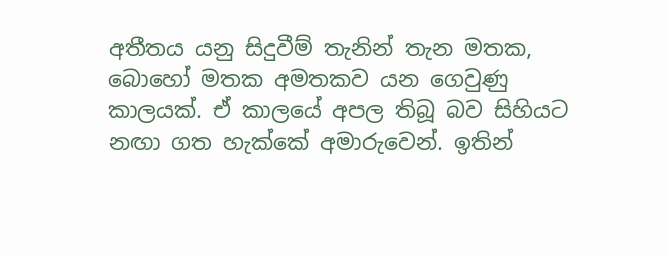අතීතය යනු සිදුවීම් තැනින් තැන මතක, බොහෝ මතක අමතකව යන ගෙවුණු කාලයක්. ඒ කාලයේ අපල තිබූ බව සිහියට නඟා ගත හැක්කේ අමාරුවෙන්. ඉතින්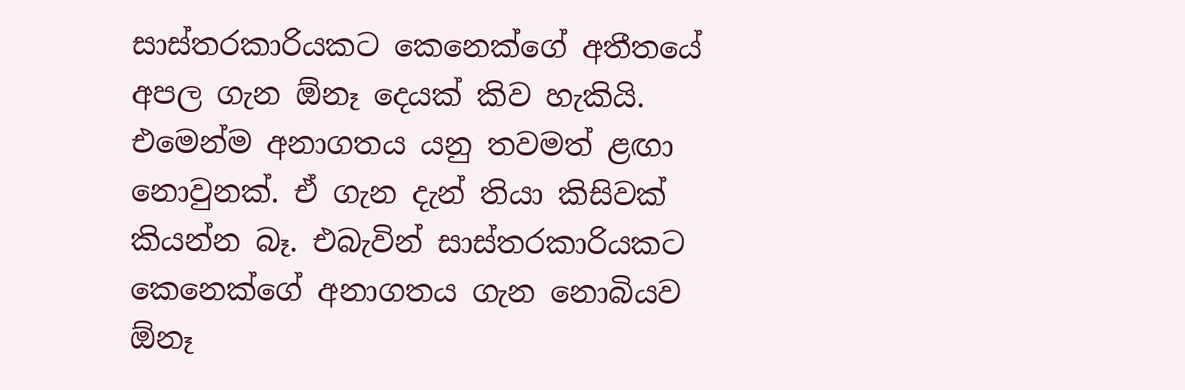සාස්තරකාරියකට කෙනෙක්ගේ අතීතයේ අපල ගැන ඕනෑ දෙයක් කිව හැකියි.
එමෙන්ම අනාගතය යනු තවමත් ළඟා නොවුනක්. ඒ ගැන දැන් තියා කිසිවක් කියන්න බෑ. එබැවින් සාස්තරකාරියකට කෙනෙක්ගේ අනාගතය ගැන නොබියව ඕනෑ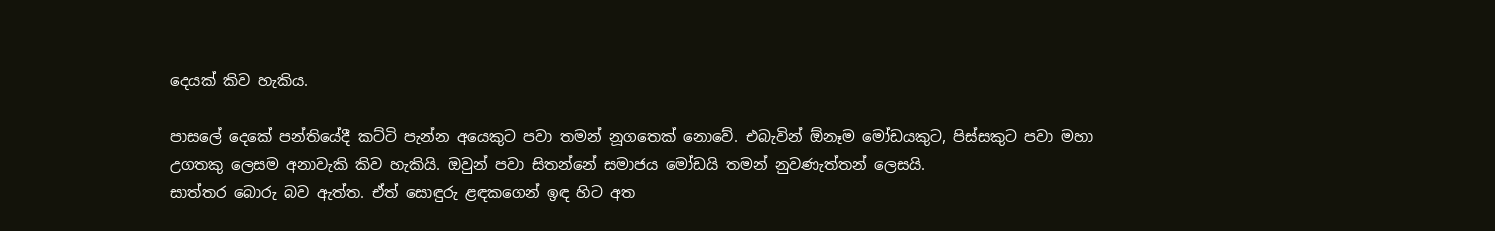දෙයක් කිව හැකිය.

පාසලේ දෙකේ පන්තියේදී කට්ටි පැන්න අයෙකුට පවා තමන් නූගතෙක් නොවේ. එබැවින් ඕනෑම මෝඩයකුට, පිස්සකුට පවා මහා උගතකු ලෙසම අනාවැකි කිව හැකියි. ඔවුන් පවා සිතන්නේ සමාජය මෝඩයි තමන් නුවණැත්තන් ලෙසයි.
සාත්තර බොරු බව ඇත්ත. ඒත් සොඳුරු ළඳකගෙන් ඉඳ හිට අත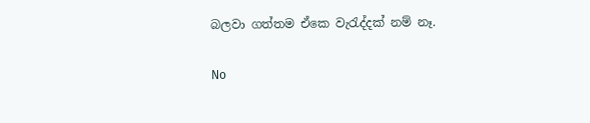බලවා ගත්තම ඒකෙ වැරැද්දක් නම් නෑ.

No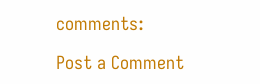comments:

Post a Comment